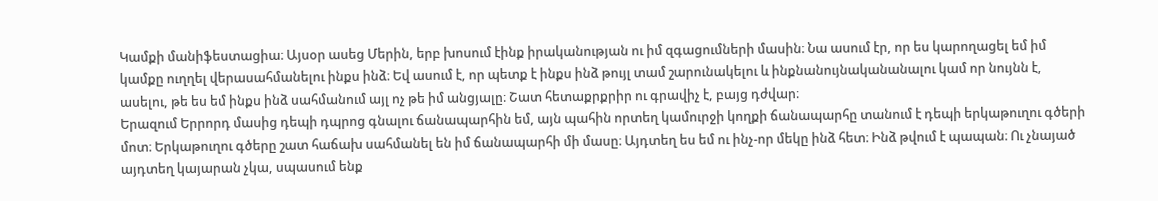Կամքի մանիֆեստացիա։ Այսօր ասեց Մերին, երբ խոսում էինք իրականության ու իմ զգացումների մասին։ Նա ասում էր, որ ես կարողացել եմ իմ կամքը ուղղել վերասահմանելու ինքս ինձ։ Եվ ասում է, որ պետք է ինքս ինձ թույլ տամ շարունակելու և ինքնանույնականանալու կամ որ նույնն է, ասելու, թե ես եմ ինքս ինձ սահմանում այլ ոչ թե իմ անցյալը։ Շատ հետաքրքրիր ու գրավիչ է, բայց դժվար։
Երազում Երրորդ մասից դեպի դպրոց գնալու ճանապարհին եմ, այն պահին որտեղ կամուրջի կողքի ճանապարհը տանում է դեպի երկաթուղու գծերի մոտ։ Երկաթուղու գծերը շատ հաճախ սահմանել են իմ ճանապարհի մի մասը։ Այդտեղ ես եմ ու ինչ-որ մեկը ինձ հետ։ Ինձ թվում է պապան։ Ու չնայած այդտեղ կայարան չկա, սպասում ենք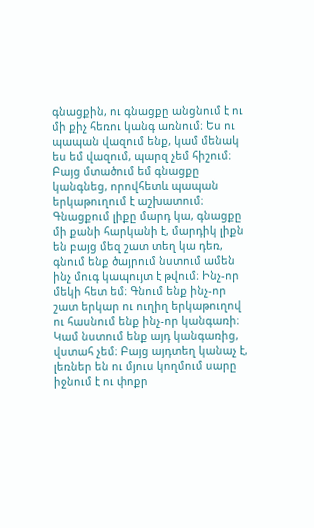գնացքին, ու գնացքը անցնում է ու մի քիչ հեռու կանգ առնում։ Ես ու պապան վազում ենք, կամ մենակ ես եմ վազում, պարզ չեմ հիշում։ Բայց մտածում եմ գնացքը կանգնեց, որովհետև պապան երկաթուղում է աշխատում։ Գնացքում լիքը մարդ կա, գնացքը մի քանի հարկանի է, մարդիկ լիքն են բայց մեզ շատ տեղ կա դեռ, գնում ենք ծայրում նստում ամեն ինչ մուգ կապույտ է թվում։ Ինչ-որ մեկի հետ եմ։ Գնում ենք ինչ-որ շատ երկար ու ուղիղ երկաթուղով ու հասնում ենք ինչ-որ կանգառի։ Կամ նստում ենք այդ կանգառից, վստահ չեմ։ Բայց այդտեղ կանաչ է, լեռներ են ու մյուս կողմում սարը իջնում է ու փոքր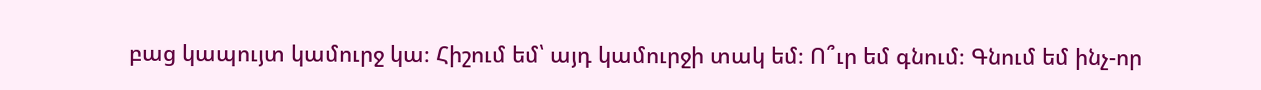բաց կապույտ կամուրջ կա։ Հիշում եմ՝ այդ կամուրջի տակ եմ։ Ո՞ւր եմ գնում։ Գնում եմ ինչ-որ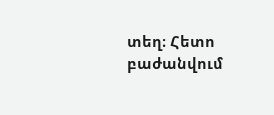տեղ։ Հետո բաժանվում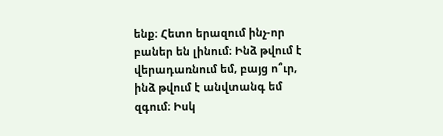ենք։ Հետո երազում ինչ-որ բաներ են լինում։ Ինձ թվում է վերադառնում եմ, բայց ո՞ւր, ինձ թվում է անվտանգ եմ զգում։ Իսկ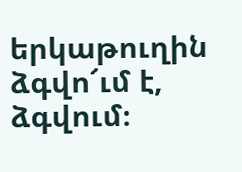երկաթուղին ձգվո՜ւմ է, ձգվում։